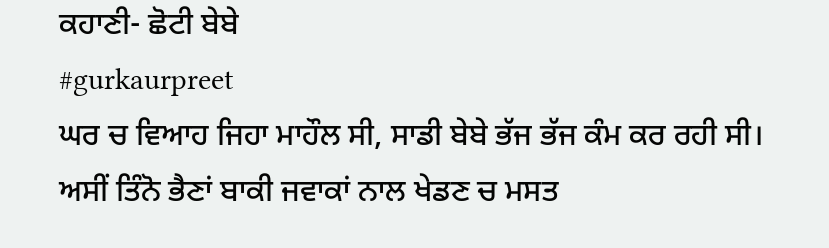ਕਹਾਣੀ- ਛੋਟੀ ਬੇਬੇ
#gurkaurpreet
ਘਰ ਚ ਵਿਆਹ ਜਿਹਾ ਮਾਹੌਲ ਸੀ, ਸਾਡੀ ਬੇਬੇ ਭੱਜ ਭੱਜ ਕੰਮ ਕਰ ਰਹੀ ਸੀ। ਅਸੀਂ ਤਿੰਨੋ ਭੈਣਾਂ ਬਾਕੀ ਜਵਾਕਾਂ ਨਾਲ ਖੇਡਣ ਚ ਮਸਤ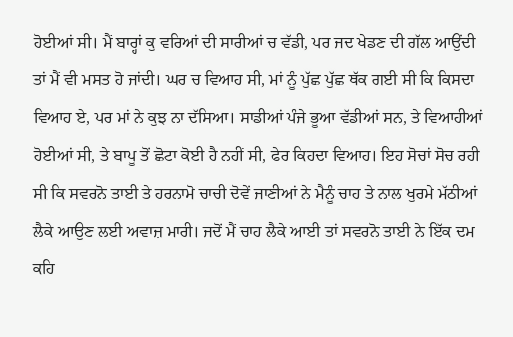ਹੋਈਆਂ ਸੀ। ਮੈਂ ਬਾਰ੍ਹਾਂ ਕੁ ਵਰਿਆਂ ਦੀ ਸਾਰੀਆਂ ਚ ਵੱਡੀ, ਪਰ ਜਦ ਖੇਡਣ ਦੀ ਗੱਲ ਆਉਂਦੀ ਤਾਂ ਮੈਂ ਵੀ ਮਸਤ ਹੋ ਜਾਂਦੀ। ਘਰ ਚ ਵਿਆਹ ਸੀ, ਮਾਂ ਨੂੰ ਪੁੱਛ ਪੁੱਛ ਥੱਕ ਗਈ ਸੀ ਕਿ ਕਿਸਦਾ ਵਿਆਹ ਏ, ਪਰ ਮਾਂ ਨੇ ਕੁਝ ਨਾ ਦੱਸਿਆ। ਸਾਡੀਆਂ ਪੰਜੇ ਭੂਆ ਵੱਡੀਆਂ ਸਨ, ਤੇ ਵਿਆਹੀਆਂ ਹੋਈਆਂ ਸੀ, ਤੇ ਬਾਪੂ ਤੋਂ ਛੋਟਾ ਕੋਈ ਹੈ ਨਹੀਂ ਸੀ, ਫੇਰ ਕਿਹਦਾ ਵਿਆਹ। ਇਹ ਸੋਚਾਂ ਸੋਚ ਰਹੀ ਸੀ ਕਿ ਸਵਰਨੋ ਤਾਈ ਤੇ ਹਰਨਾਮੋ ਚਾਚੀ ਦੋਵੇਂ ਜਾਣੀਆਂ ਨੇ ਮੈਨੂੰ ਚਾਹ ਤੇ ਨਾਲ ਖੁਰਮੇ ਮੱਠੀਆਂ ਲੈਕੇ ਆਉਣ ਲਈ ਅਵਾਜ਼ ਮਾਰੀ। ਜਦੋਂ ਮੈਂ ਚਾਹ ਲੈਕੇ ਆਈ ਤਾਂ ਸਵਰਨੋ ਤਾਈ ਨੇ ਇੱਕ ਦਮ ਕਹਿ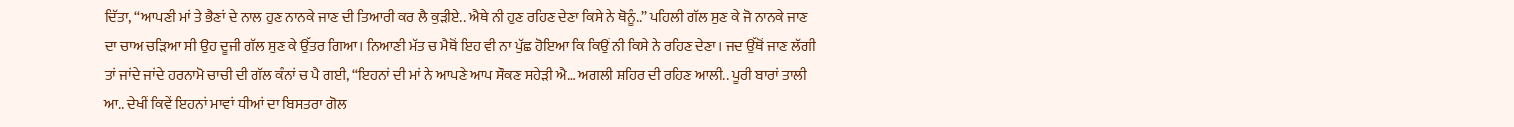ਦਿੱਤਾ, “ਆਪਣੀ ਮਾਂ ਤੇ ਭੈਣਾਂ ਦੇ ਨਾਲ ਹੁਣ ਨਾਨਕੇ ਜਾਣ ਦੀ ਤਿਆਰੀ ਕਰ ਲੈ ਕੁੜੀਏ.. ਐਥੇ ਨੀ ਹੁਣ ਰਹਿਣ ਦੇਣਾ ਕਿਸੇ ਨੇ ਥੋਨੂੰ..” ਪਹਿਲੀ ਗੱਲ ਸੁਣ ਕੇ ਜੋ ਨਾਨਕੇ ਜਾਣ ਦਾ ਚਾਅ ਚੜਿਆ ਸੀ ਉਹ ਦੂਜੀ ਗੱਲ ਸੁਣ ਕੇ ਉੱਤਰ ਗਿਆ। ਨਿਆਣੀ ਮੱਤ ਚ ਮੈਥੋਂ ਇਹ ਵੀ ਨਾ ਪੁੱਛ ਹੋਇਆ ਕਿ ਕਿਉਂ ਨੀ ਕਿਸੇ ਨੇ ਰਹਿਣ ਦੇਣਾ। ਜਦ ਉੱਥੋਂ ਜਾਣ ਲੱਗੀ ਤਾਂ ਜਾਂਦੇ ਜਾਂਦੇ ਹਰਨਾਮੋ ਚਾਚੀ ਦੀ ਗੱਲ ਕੰਨਾਂ ਚ ਪੈ ਗਈ, “ਇਹਨਾਂ ਦੀ ਮਾਂ ਨੇ ਆਪਣੇ ਆਪ ਸੌਕਣ ਸਹੇੜੀ ਐ… ਅਗਲੀ ਸ਼ਹਿਰ ਦੀ ਰਹਿਣ ਆਲੀ.. ਪੂਰੀ ਬਾਰਾਂ ਤਾਲੀ ਆ.. ਦੇਖੀਂ ਕਿਵੇਂ ਇਹਨਾਂ ਮਾਵਾਂ ਧੀਆਂ ਦਾ ਬਿਸਤਰਾ ਗੋਲ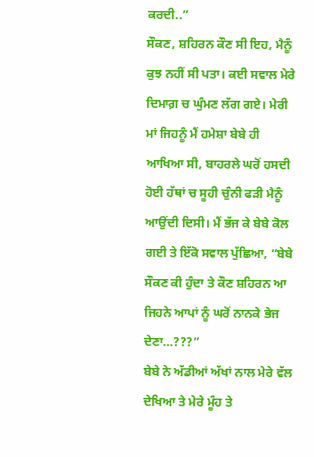ਕਰਦੀ..”
ਸੌਕਣ, ਸ਼ਹਿਰਨ ਕੌਣ ਸੀ ਇਹ, ਮੈਨੂੰ ਕੁਝ ਨਹੀਂ ਸੀ ਪਤਾ। ਕਈ ਸਵਾਲ ਮੇਰੇ ਦਿਮਾਗ਼ ਚ ਘੁੰਮਣ ਲੱਗ ਗਏ। ਮੇਰੀ ਮਾਂ ਜਿਹਨੂੰ ਮੈਂ ਹਮੇਸ਼ਾ ਬੇਬੇ ਹੀ ਆਖਿਆ ਸੀ, ਬਾਹਰਲੇ ਘਰੋਂ ਹਸਦੀ ਹੋਈ ਹੱਥਾਂ ਚ ਸੂਹੀ ਚੁੰਨੀ ਫੜੀ ਮੈਨੂੰ ਆਉਂਦੀ ਦਿਸੀ। ਮੈਂ ਭੱਜ ਕੇ ਬੇਬੇ ਕੋਲ ਗਈ ਤੇ ਇੱਕੋ ਸਵਾਲ ਪੁੱਛਿਆ, “ਬੇਬੇ ਸੌਕਣ ਕੀ ਹੁੰਦਾ ਤੇ ਕੌਣ ਸ਼ਹਿਰਨ ਆ ਜਿਹਨੇ ਆਪਾਂ ਨੂੰ ਘਰੋਂ ਨਾਨਕੇ ਭੇਜ ਦੇਣਾ…???”
ਬੇਬੇ ਨੇ ਅੱਡੀਆਂ ਅੱਖਾਂ ਨਾਲ ਮੇਰੇ ਵੱਲ ਦੇਖਿਆ ਤੇ ਮੇਰੇ ਮੂੰਹ ਤੇ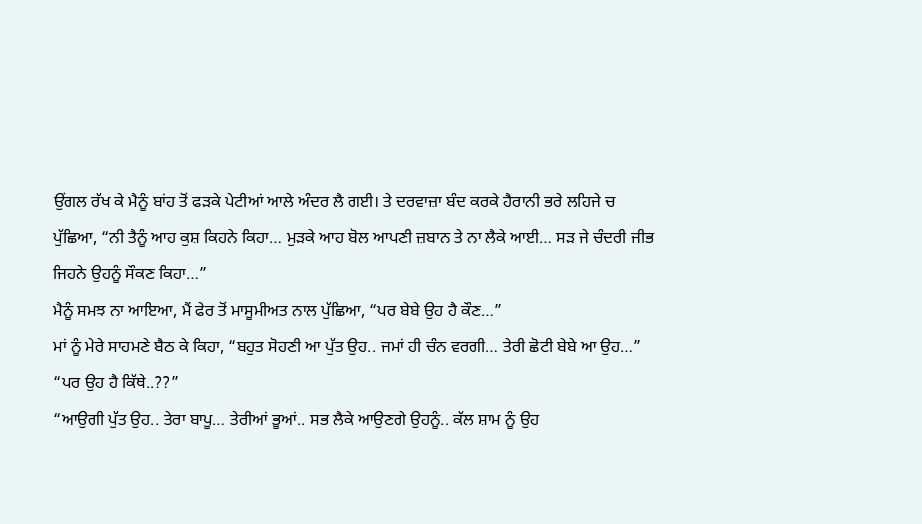ਉਂਗਲ ਰੱਖ ਕੇ ਮੈਨੂੰ ਬਾਂਹ ਤੋਂ ਫੜਕੇ ਪੇਟੀਆਂ ਆਲੇ ਅੰਦਰ ਲੈ ਗਈ। ਤੇ ਦਰਵਾਜ਼ਾ ਬੰਦ ਕਰਕੇ ਹੈਰਾਨੀ ਭਰੇ ਲਹਿਜੇ ਚ ਪੁੱਛਿਆ, “ਨੀ ਤੈਨੂੰ ਆਹ ਕੁਸ਼ ਕਿਹਨੇ ਕਿਹਾ… ਮੁੜਕੇ ਆਹ ਬੋਲ ਆਪਣੀ ਜ਼ਬਾਨ ਤੇ ਨਾ ਲੈਕੇ ਆਈ… ਸੜ ਜੇ ਚੰਦਰੀ ਜੀਭ ਜਿਹਨੇ ਉਹਨੂੰ ਸੌਕਣ ਕਿਹਾ…”
ਮੈਨੂੰ ਸਮਝ ਨਾ ਆਇਆ, ਮੈਂ ਫੇਰ ਤੋਂ ਮਾਸੂਮੀਅਤ ਨਾਲ ਪੁੱਛਿਆ, “ਪਰ ਬੇਬੇ ਉਹ ਹੈ ਕੌਣ…”
ਮਾਂ ਨੂੰ ਮੇਰੇ ਸਾਹਮਣੇ ਬੈਠ ਕੇ ਕਿਹਾ, “ਬਹੁਤ ਸੋਹਣੀ ਆ ਪੁੱਤ ਉਹ.. ਜਮਾਂ ਹੀ ਚੰਨ ਵਰਗੀ… ਤੇਰੀ ਛੋਟੀ ਬੇਬੇ ਆ ਉਹ…”
“ਪਰ ਉਹ ਹੈ ਕਿੱਥੇ..??”
“ਆਉਗੀ ਪੁੱਤ ਉਹ.. ਤੇਰਾ ਬਾਪੂ… ਤੇਰੀਆਂ ਭੂਆਂ.. ਸਭ ਲੈਕੇ ਆਉਣਗੇ ਉਹਨੂੰ.. ਕੱਲ ਸ਼ਾਮ ਨੂੰ ਉਹ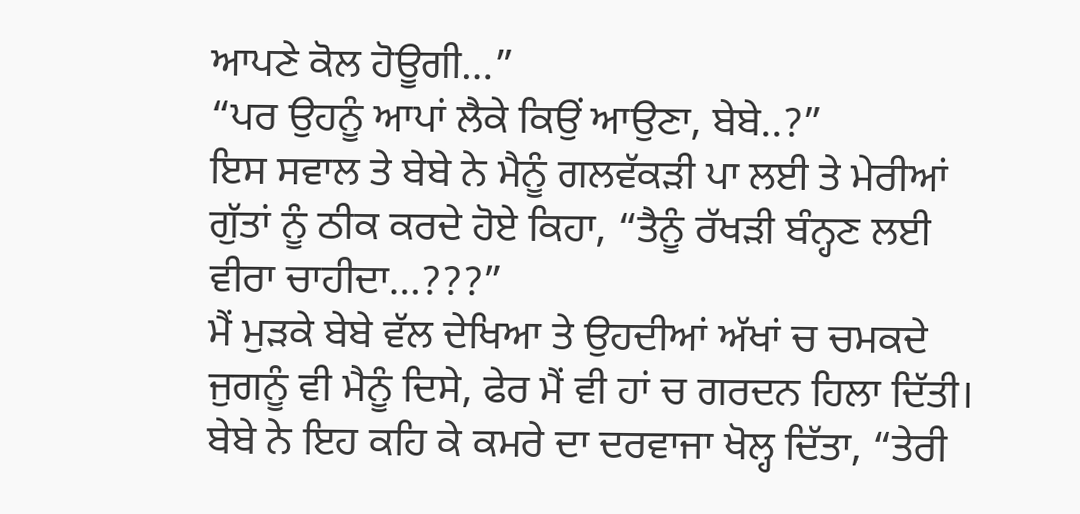ਆਪਣੇ ਕੋਲ ਹੋਊਗੀ…”
“ਪਰ ਉਹਨੂੰ ਆਪਾਂ ਲੈਕੇ ਕਿਉਂ ਆਉਣਾ, ਬੇਬੇ..?”
ਇਸ ਸਵਾਲ ਤੇ ਬੇਬੇ ਨੇ ਮੈਨੂੰ ਗਲਵੱਕੜੀ ਪਾ ਲਈ ਤੇ ਮੇਰੀਆਂ ਗੁੱਤਾਂ ਨੂੰ ਠੀਕ ਕਰਦੇ ਹੋਏ ਕਿਹਾ, “ਤੈਨੂੰ ਰੱਖੜੀ ਬੰਨ੍ਹਣ ਲਈ ਵੀਰਾ ਚਾਹੀਦਾ…???”
ਮੈਂ ਮੁੜਕੇ ਬੇਬੇ ਵੱਲ ਦੇਖਿਆ ਤੇ ਉਹਦੀਆਂ ਅੱਖਾਂ ਚ ਚਮਕਦੇ ਜੁਗਨੂੰ ਵੀ ਮੈਨੂੰ ਦਿਸੇ, ਫੇਰ ਮੈਂ ਵੀ ਹਾਂ ਚ ਗਰਦਨ ਹਿਲਾ ਦਿੱਤੀ।
ਬੇਬੇ ਨੇ ਇਹ ਕਹਿ ਕੇ ਕਮਰੇ ਦਾ ਦਰਵਾਜਾ ਖੋਲ੍ਹ ਦਿੱਤਾ, “ਤੇਰੀ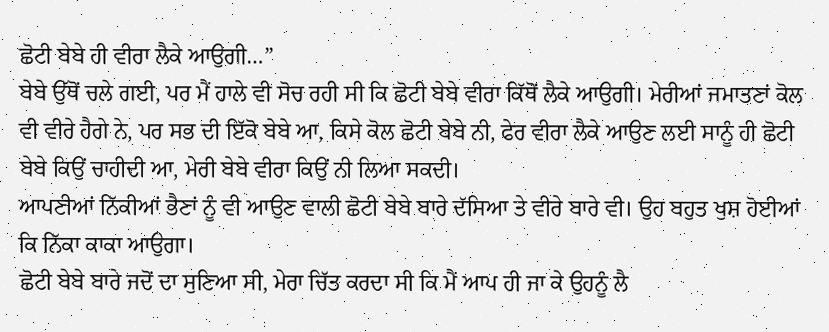ਛੋਟੀ ਬੇਬੇ ਹੀ ਵੀਰਾ ਲੈਕੇ ਆਉਗੀ…”
ਬੇਬੇ ਉੱਥੋਂ ਚਲੇ ਗਈ, ਪਰ ਮੈਂ ਹਾਲੇ ਵੀ ਸੋਚ ਰਹੀ ਸੀ ਕਿ ਛੋਟੀ ਬੇਬੇ ਵੀਰਾ ਕਿੱਥੋਂ ਲੈਕੇ ਆਉਗੀ। ਮੇਰੀਆਂ ਜਮਾਤਣਾਂ ਕੋਲ ਵੀ ਵੀਰੇ ਹੈਗੇ ਨੇ, ਪਰ ਸਭ ਦੀ ਇੱਕੋ ਬੇਬੇ ਆ, ਕਿਸੇ ਕੋਲ ਛੋਟੀ ਬੇਬੇ ਨੀ, ਫੇਰ ਵੀਰਾ ਲੈਕੇ ਆਉਣ ਲਈ ਸਾਨੂੰ ਹੀ ਛੋਟੀ ਬੇਬੇ ਕਿਉਂ ਚਾਹੀਦੀ ਆ, ਮੇਰੀ ਬੇਬੇ ਵੀਰਾ ਕਿਉਂ ਨੀ ਲਿਆ ਸਕਦੀ।
ਆਪਣੀਆਂ ਨਿੱਕੀਆਂ ਭੈਣਾਂ ਨੂੰ ਵੀ ਆਉਣ ਵਾਲੀ ਛੋਟੀ ਬੇਬੇ ਬਾਰੇ ਦੱਸਿਆ ਤੇ ਵੀਰੇ ਬਾਰੇ ਵੀ। ਉਹ ਬਹੁਤ ਖੁਸ਼ ਹੋਈਆਂ ਕਿ ਨਿੱਕਾ ਕਾਕਾ ਆਉਗਾ।
ਛੋਟੀ ਬੇਬੇ ਬਾਰੇ ਜਦੋਂ ਦਾ ਸੁਣਿਆ ਸੀ, ਮੇਰਾ ਚਿੱਤ ਕਰਦਾ ਸੀ ਕਿ ਮੈਂ ਆਪ ਹੀ ਜਾ ਕੇ ਉਹਨੂੰ ਲੈ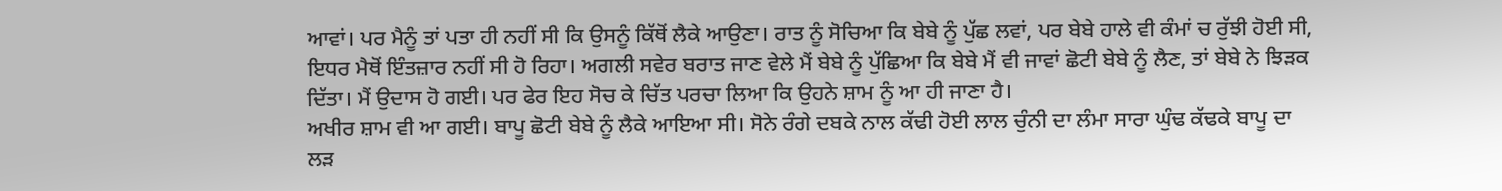ਆਵਾਂ। ਪਰ ਮੈਨੂੰ ਤਾਂ ਪਤਾ ਹੀ ਨਹੀਂ ਸੀ ਕਿ ਉਸਨੂੰ ਕਿੱਥੋਂ ਲੈਕੇ ਆਉਣਾ। ਰਾਤ ਨੂੰ ਸੋਚਿਆ ਕਿ ਬੇਬੇ ਨੂੰ ਪੁੱਛ ਲਵਾਂ, ਪਰ ਬੇਬੇ ਹਾਲੇ ਵੀ ਕੰਮਾਂ ਚ ਰੁੱਝੀ ਹੋਈ ਸੀ, ਇਧਰ ਮੈਥੋਂ ਇੰਤਜ਼ਾਰ ਨਹੀਂ ਸੀ ਹੋ ਰਿਹਾ। ਅਗਲੀ ਸਵੇਰ ਬਰਾਤ ਜਾਣ ਵੇਲੇ ਮੈਂ ਬੇਬੇ ਨੂੰ ਪੁੱਛਿਆ ਕਿ ਬੇਬੇ ਮੈਂ ਵੀ ਜਾਵਾਂ ਛੋਟੀ ਬੇਬੇ ਨੂੰ ਲੈਣ, ਤਾਂ ਬੇਬੇ ਨੇ ਝਿੜਕ ਦਿੱਤਾ। ਮੈਂ ਉਦਾਸ ਹੋ ਗਈ। ਪਰ ਫੇਰ ਇਹ ਸੋਚ ਕੇ ਚਿੱਤ ਪਰਚਾ ਲਿਆ ਕਿ ਉਹਨੇ ਸ਼ਾਮ ਨੂੰ ਆ ਹੀ ਜਾਣਾ ਹੈ।
ਅਖੀਰ ਸ਼ਾਮ ਵੀ ਆ ਗਈ। ਬਾਪੂ ਛੋਟੀ ਬੇਬੇ ਨੂੰ ਲੈਕੇ ਆਇਆ ਸੀ। ਸੋਨੇ ਰੰਗੇ ਦਬਕੇ ਨਾਲ ਕੱਢੀ ਹੋਈ ਲਾਲ ਚੁੰਨੀ ਦਾ ਲੰਮਾ ਸਾਰਾ ਘੁੰਢ ਕੱਢਕੇ ਬਾਪੂ ਦਾ ਲੜ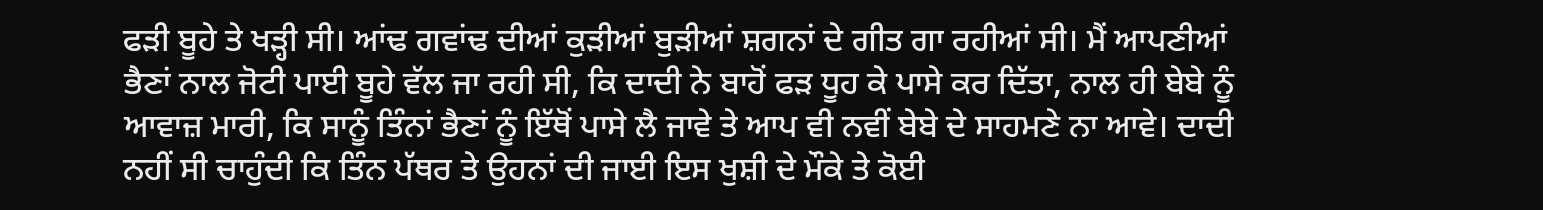ਫੜੀ ਬੂਹੇ ਤੇ ਖੜ੍ਹੀ ਸੀ। ਆਂਢ ਗਵਾਂਢ ਦੀਆਂ ਕੁੜੀਆਂ ਬੁੜੀਆਂ ਸ਼ਗਨਾਂ ਦੇ ਗੀਤ ਗਾ ਰਹੀਆਂ ਸੀ। ਮੈਂ ਆਪਣੀਆਂ ਭੈਣਾਂ ਨਾਲ ਜੋਟੀ ਪਾਈ ਬੂਹੇ ਵੱਲ ਜਾ ਰਹੀ ਸੀ, ਕਿ ਦਾਦੀ ਨੇ ਬਾਹੋਂ ਫੜ ਧੂਹ ਕੇ ਪਾਸੇ ਕਰ ਦਿੱਤਾ, ਨਾਲ ਹੀ ਬੇਬੇ ਨੂੰ ਆਵਾਜ਼ ਮਾਰੀ, ਕਿ ਸਾਨੂੰ ਤਿੰਨਾਂ ਭੈਣਾਂ ਨੂੰ ਇੱਥੋਂ ਪਾਸੇ ਲੈ ਜਾਵੇ ਤੇ ਆਪ ਵੀ ਨਵੀਂ ਬੇਬੇ ਦੇ ਸਾਹਮਣੇ ਨਾ ਆਵੇ। ਦਾਦੀ ਨਹੀਂ ਸੀ ਚਾਹੁੰਦੀ ਕਿ ਤਿੰਨ ਪੱਥਰ ਤੇ ਉਹਨਾਂ ਦੀ ਜਾਈ ਇਸ ਖੁਸ਼ੀ ਦੇ ਮੌਕੇ ਤੇ ਕੋਈ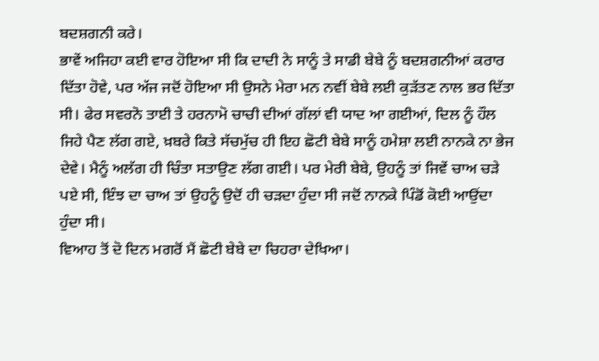ਬਦਸ਼ਗਨੀ ਕਰੇ।
ਭਾਵੇਂ ਅਜਿਹਾ ਕਈ ਵਾਰ ਹੋਇਆ ਸੀ ਕਿ ਦਾਦੀ ਨੇ ਸਾਨੂੰ ਤੇ ਸਾਡੀ ਬੇਬੇ ਨੂੰ ਬਦਸ਼ਗਨੀਆਂ ਕਰਾਰ ਦਿੱਤਾ ਹੋਵੇ, ਪਰ ਅੱਜ ਜਦੋਂ ਹੋਇਆ ਸੀ ਉਸਨੇ ਮੇਰਾ ਮਨ ਨਵੀਂ ਬੇਬੇ ਲਈ ਕੁੜੱਤਣ ਨਾਲ ਭਰ ਦਿੱਤਾ ਸੀ। ਫੇਰ ਸਵਰਨੋ ਤਾਈ ਤੇ ਹਰਨਾਮੋ ਚਾਚੀ ਦੀਆਂ ਗੱਲਾਂ ਵੀ ਯਾਦ ਆ ਗਈਆਂ, ਦਿਲ ਨੂੰ ਹੌਲ ਜਿਹੇ ਪੈਣ ਲੱਗ ਗਏ, ਖ਼ਬਰੇ ਕਿਤੇ ਸੱਚਮੁੱਚ ਹੀ ਇਹ ਛੋਟੀ ਬੇਬੇ ਸਾਨੂੰ ਹਮੇਸ਼ਾ ਲਈ ਨਾਨਕੇ ਨਾ ਭੇਜ ਦੇਵੇ। ਮੈਨੂੰ ਅਲੱਗ ਹੀ ਚਿੰਤਾ ਸਤਾਉਣ ਲੱਗ ਗਈ। ਪਰ ਮੇਰੀ ਬੇਬੇ, ਉਹਨੂੰ ਤਾਂ ਜਿਵੇਂ ਚਾਅ ਚੜੇ ਪਏ ਸੀ, ਇੰਝ ਦਾ ਚਾਅ ਤਾਂ ਉਹਨੂੰ ਉਦੋਂ ਹੀ ਚੜਦਾ ਹੁੰਦਾ ਸੀ ਜਦੋਂ ਨਾਨਕੇ ਪਿੰਡੋਂ ਕੋਈ ਆਉਂਦਾ ਹੁੰਦਾ ਸੀ।
ਵਿਆਹ ਤੋਂ ਦੋ ਦਿਨ ਮਗਰੋਂ ਮੈਂ ਛੋਟੀ ਬੇਬੇ ਦਾ ਚਿਹਰਾ ਦੇਖਿਆ।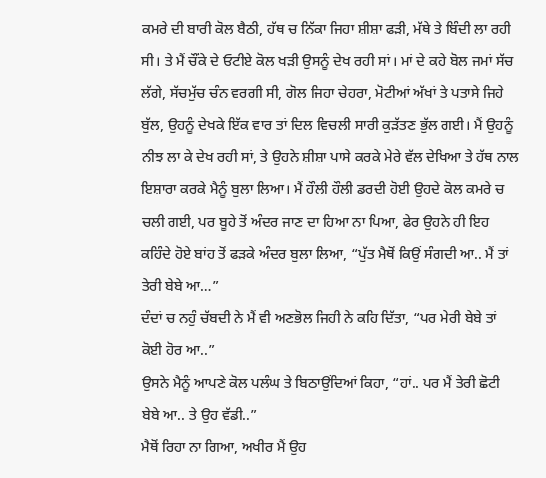ਕਮਰੇ ਦੀ ਬਾਰੀ ਕੋਲ ਬੈਠੀ, ਹੱਥ ਚ ਨਿੱਕਾ ਜਿਹਾ ਸ਼ੀਸ਼ਾ ਫੜੀ, ਮੱਥੇ ਤੇ ਬਿੰਦੀ ਲਾ ਰਹੀ ਸੀ। ਤੇ ਮੈਂ ਚੌਂਕੇ ਦੇ ਓਟੀਏ ਕੋਲ ਖੜੀ ਉਸਨੂੰ ਦੇਖ ਰਹੀ ਸਾਂ। ਮਾਂ ਦੇ ਕਹੇ ਬੋਲ ਜਮਾਂ ਸੱਚ ਲੱਗੇ, ਸੱਚਮੁੱਚ ਚੰਨ ਵਰਗੀ ਸੀ, ਗੋਲ ਜਿਹਾ ਚੇਹਰਾ, ਮੋਟੀਆਂ ਅੱਖਾਂ ਤੇ ਪਤਾਸੇ ਜਿਹੇ ਬੁੱਲ, ਉਹਨੂੰ ਦੇਖਕੇ ਇੱਕ ਵਾਰ ਤਾਂ ਦਿਲ ਵਿਚਲੀ ਸਾਰੀ ਕੁੜੱਤਣ ਭੁੱਲ ਗਈ। ਮੈਂ ਉਹਨੂੰ ਨੀਝ ਲਾ ਕੇ ਦੇਖ ਰਹੀ ਸਾਂ, ਤੇ ਉਹਨੇ ਸ਼ੀਸ਼ਾ ਪਾਸੇ ਕਰਕੇ ਮੇਰੇ ਵੱਲ ਦੇਖਿਆ ਤੇ ਹੱਥ ਨਾਲ ਇਸ਼ਾਰਾ ਕਰਕੇ ਮੈਨੂੰ ਬੁਲਾ ਲਿਆ। ਮੈਂ ਹੌਲੀ ਹੌਲੀ ਡਰਦੀ ਹੋਈ ਉਹਦੇ ਕੋਲ ਕਮਰੇ ਚ ਚਲੀ ਗਈ, ਪਰ ਬੂਹੇ ਤੋਂ ਅੰਦਰ ਜਾਣ ਦਾ ਹਿਆ ਨਾ ਪਿਆ, ਫੇਰ ਉਹਨੇ ਹੀ ਇਹ ਕਹਿੰਦੇ ਹੋਏ ਬਾਂਹ ਤੋਂ ਫੜਕੇ ਅੰਦਰ ਬੁਲਾ ਲਿਆ, “ਪੁੱਤ ਮੈਥੋਂ ਕਿਉਂ ਸੰਗਦੀ ਆ.. ਮੈਂ ਤਾਂ ਤੇਰੀ ਬੇਬੇ ਆ…”
ਦੰਦਾਂ ਚ ਨਹੁੰ ਚੱਬਦੀ ਨੇ ਮੈਂ ਵੀ ਅਣਭੋਲ ਜਿਹੀ ਨੇ ਕਹਿ ਦਿੱਤਾ, “ਪਰ ਮੇਰੀ ਬੇਬੇ ਤਾਂ ਕੋਈ ਹੋਰ ਆ..”
ਉਸਨੇ ਮੈਨੂੰ ਆਪਣੇ ਕੋਲ ਪਲੰਘ ਤੇ ਬਿਠਾਉਂਦਿਆਂ ਕਿਹਾ, “ਹਾਂ.. ਪਰ ਮੈਂ ਤੇਰੀ ਛੋਟੀ ਬੇਬੇ ਆ.. ਤੇ ਉਹ ਵੱਡੀ..”
ਮੈਥੋਂ ਰਿਹਾ ਨਾ ਗਿਆ, ਅਖੀਰ ਮੈਂ ਉਹ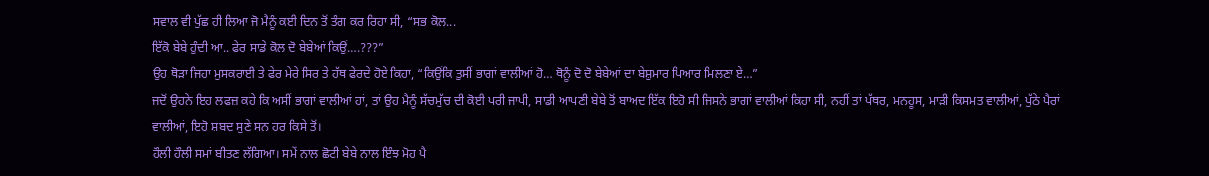ਸਵਾਲ ਵੀ ਪੁੱਛ ਹੀ ਲਿਆ ਜੋ ਮੈਨੂੰ ਕਈ ਦਿਨ ਤੋਂ ਤੰਗ ਕਰ ਰਿਹਾ ਸੀ, “ਸਭ ਕੋਲ...
ਇੱਕੋ ਬੇਬੇ ਹੁੰਦੀ ਆ.. ਫੇਰ ਸਾਡੇ ਕੋਲ ਦੋ ਬੇਬੇਆਂ ਕਿਉਂ….???”
ਉਹ ਥੋੜਾ ਜਿਹਾ ਮੁਸਕਰਾਈ ਤੇ ਫੇਰ ਮੇਰੇ ਸਿਰ ਤੇ ਹੱਥ ਫੇਰਦੇ ਹੋਏ ਕਿਹਾ, “ਕਿਉਂਕਿ ਤੁਸੀਂ ਭਾਗਾਂ ਵਾਲੀਆਂ ਹੋ… ਥੋਨੂੰ ਦੋ ਦੋ ਬੇਬੇਆਂ ਦਾ ਬੇਸ਼ੁਮਾਰ ਪਿਆਰ ਮਿਲਣਾ ਏ…”
ਜਦੋਂ ਉਹਨੇ ਇਹ ਲਫਜ਼ ਕਹੇ ਕਿ ਅਸੀਂ ਭਾਗਾਂ ਵਾਲੀਆਂ ਹਾਂ, ਤਾਂ ਉਹ ਮੈਨੂੰ ਸੱਚਮੁੱਚ ਦੀ ਕੋਈ ਪਰੀ ਜਾਪੀ, ਸਾਡੀ ਆਪਣੀ ਬੇਬੇ ਤੋਂ ਬਾਅਦ ਇੱਕ ਇਹੋ ਸੀ ਜਿਸਨੇ ਭਾਗਾਂ ਵਾਲੀਆਂ ਕਿਹਾ ਸੀ, ਨਹੀਂ ਤਾਂ ਪੱਥਰ, ਮਨਹੂਸ, ਮਾੜੀ ਕਿਸਮਤ ਵਾਲੀਆਂ, ਪੁੱਠੇ ਪੈਰਾਂ ਵਾਲੀਆਂ, ਇਹੋ ਸ਼ਬਦ ਸੁਣੇ ਸਨ ਹਰ ਕਿਸੇ ਤੋਂ।
ਹੌਲੀ ਹੌਲੀ ਸਮਾਂ ਬੀਤਣ ਲੱਗਿਆ। ਸਮੇਂ ਨਾਲ ਛੋਟੀ ਬੇਬੇ ਨਾਲ ਇੰਝ ਮੋਹ ਪੈ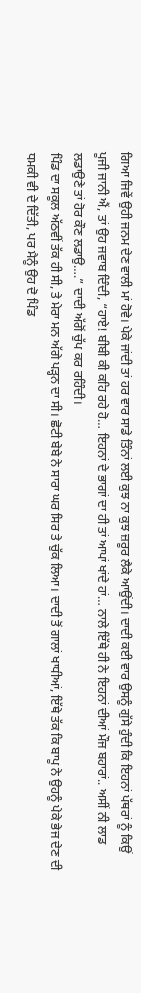ਗਿਆ ਜਿਵੇਂ ਉਹੀ ਜਨਮ ਦੇਣ ਵਾਲੀ ਮਾਂ ਹੋਵੇ। ਪੇਕੇ ਜਾਂਦੀ ਤਾਂ ਹਰ ਵਾਰ ਸਾਡੇ ਤਿੰਨਾਂ ਲਈ ਕੁਝ ਨਾ ਕੁਝ ਜ਼ਰੂਰ ਲੈਕੇ ਆਉਂਦੀ। ਦਾਦੀ ਕਈ ਵਾਰ ਉਸਨੂੰ ਗੁੱਸੇ ਹੁੰਦੀ ਕਿ ਇਹਨਾਂ ਪੱਥਰਾਂ ਨੂੰ ਕਿਉਂ ਪੂਜੀ ਜਾਨੀ ਐਂ, ਤਾਂ ਉਹ ਜਵਾਬ ਦਿੰਦੀ, “ਹਾਏ! ਬੀਬੀ ਕੀ ਕਹਿ ਰਹੇ ਹੋ… ਇਹਨਾਂ ਦੇ ਭਾਗਾਂ ਦਾ ਹੀ ਤਾਂ ਆਪਾਂ ਖਾਂਦੇ ਹਾਂ… ਨਾਲੇ ਇੱਥੇ ਹੀ ਨੇ ਇਹਨਾਂ ਦੀਆਂ ਮੌਜ ਬਹਾਰਾਂ.. ਅਸੀਂ ਨੀ ਲਾਡ ਲਡਾਉਣੇ ਤਾਂ ਹੋਰ ਕੌਣ ਲਡਾਉ….” ਦਾਦੀ ਅੱਗੋਂ ਚੁੱਪ ਕਰ ਰਹਿੰਦੀ।
ਪਿੰਡ ਦਾ ਸਕੂਲ ਅੱਠਵੀਂ ਤੱਕ ਹੀ ਸੀ, ਤੇ ਮੇਰਾ ਮਨ ਅੱਗੇ ਪੜ੍ਹਨ ਦਾ ਸੀ। ਛੋਟੀ ਬੇਬੇ ਨੇ ਸਾਰਾ ਘਰ ਸਿਰ ਤੇ ਚੁੱਕ ਲਿਆ। ਦਾਦੀ ਤੋਂ ਗਾਲਾਂ ਖਾਧੀਆਂ, ਇੱਥੇ ਤੱਕ ਕਿ ਬਾਪੂ ਨੇ ਉਹਨੂੰ ਪੇਕੇ ਭੇਜ ਦੇਣ ਦੀ ਧਮਕੀ ਵੀ ਦੇ ਦਿੱਤੀ, ਪਰ ਮੈਨੂੰ ਉਹ ਦੋ ਪਿੰਡ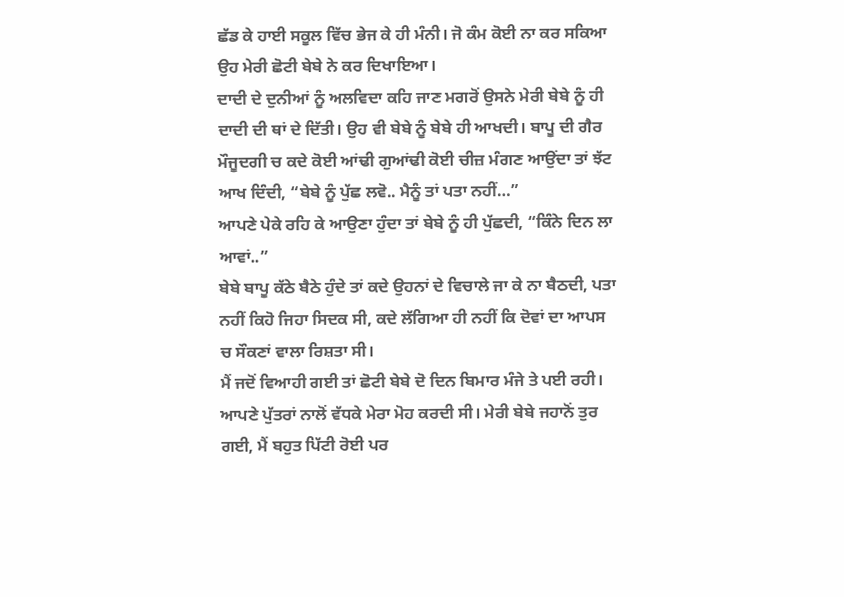ਛੱਡ ਕੇ ਹਾਈ ਸਕੂਲ ਵਿੱਚ ਭੇਜ ਕੇ ਹੀ ਮੰਨੀ। ਜੋ ਕੰਮ ਕੋਈ ਨਾ ਕਰ ਸਕਿਆ ਉਹ ਮੇਰੀ ਛੋਟੀ ਬੇਬੇ ਨੇ ਕਰ ਦਿਖਾਇਆ।
ਦਾਦੀ ਦੇ ਦੁਨੀਆਂ ਨੂੰ ਅਲਵਿਦਾ ਕਹਿ ਜਾਣ ਮਗਰੋਂ ਉਸਨੇ ਮੇਰੀ ਬੇਬੇ ਨੂੰ ਹੀ ਦਾਦੀ ਦੀ ਥਾਂ ਦੇ ਦਿੱਤੀ। ਉਹ ਵੀ ਬੇਬੇ ਨੂੰ ਬੇਬੇ ਹੀ ਆਖਦੀ। ਬਾਪੂ ਦੀ ਗੈਰ ਮੌਜੂਦਗੀ ਚ ਕਦੇ ਕੋਈ ਆਂਢੀ ਗੁਆਂਢੀ ਕੋਈ ਚੀਜ਼ ਮੰਗਣ ਆਉਂਦਾ ਤਾਂ ਝੱਟ ਆਖ ਦਿੰਦੀ, “ਬੇਬੇ ਨੂੰ ਪੁੱਛ ਲਵੋ.. ਮੈਨੂੰ ਤਾਂ ਪਤਾ ਨਹੀਂ…”
ਆਪਣੇ ਪੇਕੇ ਰਹਿ ਕੇ ਆਉਣਾ ਹੁੰਦਾ ਤਾਂ ਬੇਬੇ ਨੂੰ ਹੀ ਪੁੱਛਦੀ, “ਕਿੰਨੇ ਦਿਨ ਲਾ ਆਵਾਂ..”
ਬੇਬੇ ਬਾਪੂ ਕੱਠੇ ਬੈਠੇ ਹੁੰਦੇ ਤਾਂ ਕਦੇ ਉਹਨਾਂ ਦੇ ਵਿਚਾਲੇ ਜਾ ਕੇ ਨਾ ਬੈਠਦੀ, ਪਤਾ ਨਹੀਂ ਕਿਹੋ ਜਿਹਾ ਸਿਦਕ ਸੀ, ਕਦੇ ਲੱਗਿਆ ਹੀ ਨਹੀਂ ਕਿ ਦੋਵਾਂ ਦਾ ਆਪਸ ਚ ਸੌਕਣਾਂ ਵਾਲਾ ਰਿਸ਼ਤਾ ਸੀ।
ਮੈਂ ਜਦੋਂ ਵਿਆਹੀ ਗਈ ਤਾਂ ਛੋਟੀ ਬੇਬੇ ਦੋ ਦਿਨ ਬਿਮਾਰ ਮੰਜੇ ਤੇ ਪਈ ਰਹੀ। ਆਪਣੇ ਪੁੱਤਰਾਂ ਨਾਲੋਂ ਵੱਧਕੇ ਮੇਰਾ ਮੋਹ ਕਰਦੀ ਸੀ। ਮੇਰੀ ਬੇਬੇ ਜਹਾਨੋਂ ਤੁਰ ਗਈ, ਮੈਂ ਬਹੁਤ ਪਿੱਟੀ ਰੋਈ ਪਰ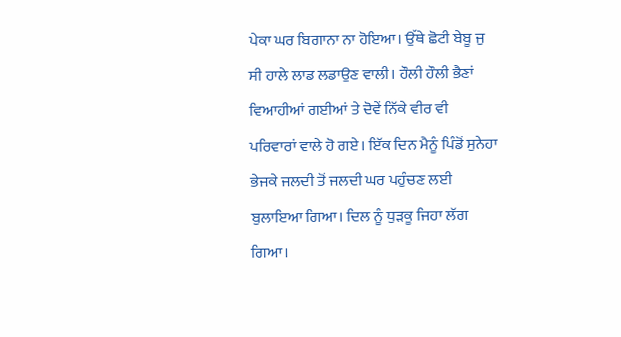ਪੇਕਾ ਘਰ ਬਿਗਾਨਾ ਨਾ ਹੋਇਆ। ਉੱਥੇ ਛੋਟੀ ਬੇਬੂ ਜੁ ਸੀ ਹਾਲੇ ਲਾਡ ਲਡਾਉਣ ਵਾਲੀ। ਹੌਲੀ ਹੌਲੀ ਭੈਣਾਂ ਵਿਆਹੀਆਂ ਗਈਆਂ ਤੇ ਦੋਵੇਂ ਨਿੱਕੇ ਵੀਰ ਵੀ ਪਰਿਵਾਰਾਂ ਵਾਲੇ ਹੋ ਗਏ। ਇੱਕ ਦਿਨ ਮੈਨੂੰ ਪਿੰਡੋਂ ਸੁਨੇਹਾ ਭੇਜਕੇ ਜਲਦੀ ਤੋਂ ਜਲਦੀ ਘਰ ਪਹੁੰਚਣ ਲਈ ਬੁਲਾਇਆ ਗਿਆ। ਦਿਲ ਨੂੰ ਧੁੜਕੂ ਜਿਹਾ ਲੱਗ ਗਿਆ।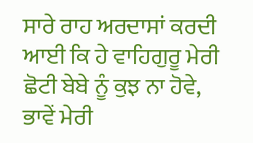ਸਾਰੇ ਰਾਹ ਅਰਦਾਸਾਂ ਕਰਦੀ ਆਈ ਕਿ ਹੇ ਵਾਹਿਗੁਰੂ ਮੇਰੀ ਛੋਟੀ ਬੇਬੇ ਨੂੰ ਕੁਝ ਨਾ ਹੋਵੇ, ਭਾਵੇਂ ਮੇਰੀ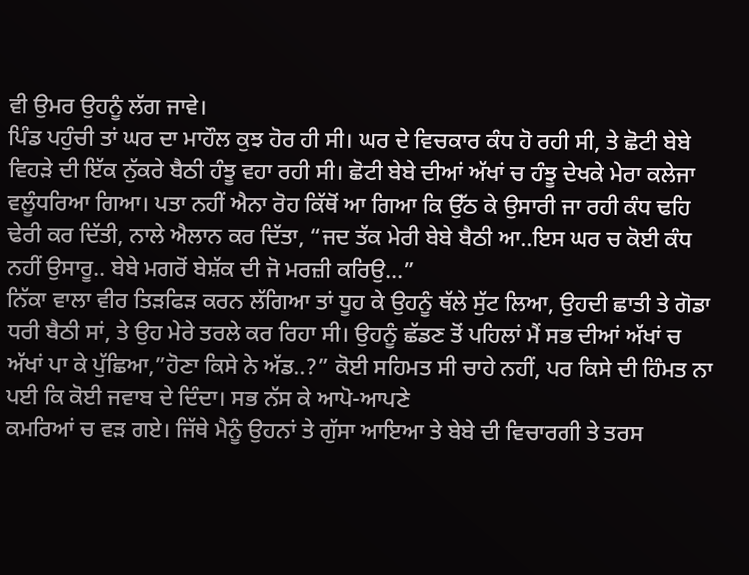ਵੀ ਉਮਰ ਉਹਨੂੰ ਲੱਗ ਜਾਵੇ।
ਪਿੰਡ ਪਹੁੰਚੀ ਤਾਂ ਘਰ ਦਾ ਮਾਹੌਲ ਕੁਝ ਹੋਰ ਹੀ ਸੀ। ਘਰ ਦੇ ਵਿਚਕਾਰ ਕੰਧ ਹੋ ਰਹੀ ਸੀ, ਤੇ ਛੋਟੀ ਬੇਬੇ ਵਿਹੜੇ ਦੀ ਇੱਕ ਨੁੱਕਰੇ ਬੈਠੀ ਹੰਝੂ ਵਹਾ ਰਹੀ ਸੀ। ਛੋਟੀ ਬੇਬੇ ਦੀਆਂ ਅੱਖਾਂ ਚ ਹੰਝੂ ਦੇਖਕੇ ਮੇਰਾ ਕਲੇਜਾ ਵਲੂੰਧਰਿਆ ਗਿਆ। ਪਤਾ ਨਹੀਂ ਐਨਾ ਰੋਹ ਕਿੱਥੋਂ ਆ ਗਿਆ ਕਿ ਉੱਠ ਕੇ ਉਸਾਰੀ ਜਾ ਰਹੀ ਕੰਧ ਢਹਿ ਢੇਰੀ ਕਰ ਦਿੱਤੀ, ਨਾਲੇ ਐਲਾਨ ਕਰ ਦਿੱਤਾ, “ਜਦ ਤੱਕ ਮੇਰੀ ਬੇਬੇ ਬੈਠੀ ਆ..ਇਸ ਘਰ ਚ ਕੋਈ ਕੰਧ ਨਹੀਂ ਉਸਾਰੂ.. ਬੇਬੇ ਮਗਰੋਂ ਬੇਸ਼ੱਕ ਦੀ ਜੋ ਮਰਜ਼ੀ ਕਰਿਉ…”
ਨਿੱਕਾ ਵਾਲਾ ਵੀਰ ਤਿੜਫਿੜ ਕਰਨ ਲੱਗਿਆ ਤਾਂ ਧੂਹ ਕੇ ਉਹਨੂੰ ਥੱਲੇ ਸੁੱਟ ਲਿਆ, ਉਹਦੀ ਛਾਤੀ ਤੇ ਗੋਡਾ ਧਰੀ ਬੈਠੀ ਸਾਂ, ਤੇ ਉਹ ਮੇਰੇ ਤਰਲੇ ਕਰ ਰਿਹਾ ਸੀ। ਉਹਨੂੰ ਛੱਡਣ ਤੋਂ ਪਹਿਲਾਂ ਮੈਂ ਸਭ ਦੀਆਂ ਅੱਖਾਂ ਚ ਅੱਖਾਂ ਪਾ ਕੇ ਪੁੱਛਿਆ,”ਹੋਣਾ ਕਿਸੇ ਨੇ ਅੱਡ..?” ਕੋਈ ਸਹਿਮਤ ਸੀ ਚਾਹੇ ਨਹੀਂ, ਪਰ ਕਿਸੇ ਦੀ ਹਿੰਮਤ ਨਾ ਪਈ ਕਿ ਕੋਈ ਜਵਾਬ ਦੇ ਦਿੰਦਾ। ਸਭ ਨੱਸ ਕੇ ਆਪੋ-ਆਪਣੇ
ਕਮਰਿਆਂ ਚ ਵੜ ਗਏ। ਜਿੱਥੇ ਮੈਨੂੰ ਉਹਨਾਂ ਤੇ ਗੁੱਸਾ ਆਇਆ ਤੇ ਬੇਬੇ ਦੀ ਵਿਚਾਰਗੀ ਤੇ ਤਰਸ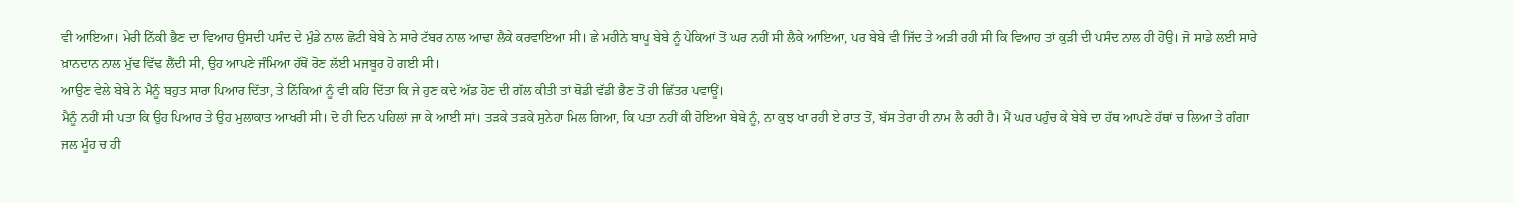ਵੀ ਆਇਆ। ਮੇਰੀ ਨਿੱਕੀ ਭੈਣ ਦਾ ਵਿਆਹ ਉਸਦੀ ਪਸੰਦ ਦੇ ਮੁੰਡੇ ਨਾਲ ਛੋਟੀ ਬੇਬੇ ਨੇ ਸਾਰੇ ਟੱਬਰ ਨਾਲ ਆਢਾ ਲੈਕੇ ਕਰਵਾਇਆ ਸੀ। ਛੇ ਮਹੀਨੇ ਬਾਪੂ ਬੇਬੇ ਨੂੰ ਪੇਕਿਆਂ ਤੋਂ ਘਰ ਨਹੀਂ ਸੀ ਲੈਕੇ ਆਇਆ, ਪਰ ਬੇਬੇ ਵੀ ਜਿੱਦ ਤੇ ਅੜੀ ਰਹੀ ਸੀ ਕਿ ਵਿਆਹ ਤਾਂ ਕੁੜੀ ਦੀ ਪਸੰਦ ਨਾਲ ਹੀ ਹੋਉ। ਜੋ ਸਾਡੇ ਲਈ ਸਾਰੇ ਖ਼ਾਨਦਾਨ ਨਾਲ ਮੁੱਢ ਵਿੱਢ ਲੈਂਦੀ ਸੀ, ਉਹ ਆਪਣੇ ਜੰਮਿਆ ਹੱਥੋਂ ਰੋਣ ਲੱਈ ਮਜਬੂਰ ਹੋ ਗਈ ਸੀ।
ਆਉਣ ਵੇਲੇ ਬੇਬੇ ਨੇ ਮੈਨੂੰ ਬਹੁਤ ਸਾਰਾ ਪਿਆਰ ਦਿੱਤਾ, ਤੇ ਨਿੱਕਿਆਂ ਨੂੰ ਵੀ ਕਹਿ ਦਿੱਤਾ ਕਿ ਜੇ ਹੁਣ ਕਦੇ ਅੱਡ ਹੋਣ ਦੀ ਗੱਲ ਕੀਤੀ ਤਾਂ ਥੋਡੀ ਵੱਡੀ ਭੈਣ ਤੋਂ ਹੀ ਛਿੱਤਰ ਪਵਾਊਂ।
ਮੈਨੂੰ ਨਹੀਂ ਸੀ ਪਤਾ ਕਿ ਉਹ ਪਿਆਰ ਤੇ ਉਹ ਮੁਲਾਕਾਤ ਆਖਰੀ ਸੀ। ਦੋ ਹੀ ਦਿਨ ਪਹਿਲਾਂ ਜਾ ਕੇ ਆਈ ਸਾਂ। ਤੜਕੇ ਤੜਕੇ ਸੁਨੇਹਾ ਮਿਲ ਗਿਆ, ਕਿ ਪਤਾ ਨਹੀਂ ਕੀ ਹੋਇਆ ਬੇਬੇ ਨੂੰ, ਨਾ ਕੁਝ ਖਾ ਰਹੀ ਏ ਰਾਤ ਤੋਂ, ਬੱਸ ਤੇਰਾ ਹੀ ਨਾਮ ਲੈ ਰਹੀ ਹੈ। ਮੈਂ ਘਰ ਪਹੁੰਚ ਕੇ ਬੇਬੇ ਦਾ ਹੱਥ ਆਪਣੇ ਹੱਥਾਂ ਚ ਲਿਆ ਤੇ ਗੰਗਾ ਜਲ ਮੂੰਹ ਚ ਹੀ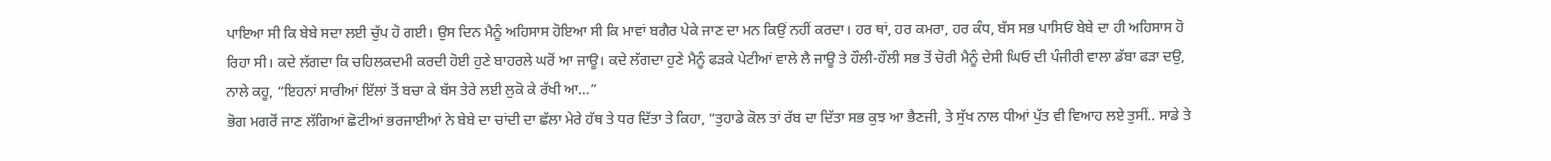ਪਾਇਆ ਸੀ ਕਿ ਬੇਬੇ ਸਦਾ ਲਈ ਚੁੱਪ ਹੋ ਗਈ। ਉਸ ਦਿਨ ਮੈਨੂੰ ਅਹਿਸਾਸ ਹੋਇਆ ਸੀ ਕਿ ਮਾਵਾਂ ਬਗੈਰ ਪੇਕੇ ਜਾਣ ਦਾ ਮਨ ਕਿਉਂ ਨਹੀਂ ਕਰਦਾ। ਹਰ ਥਾਂ, ਹਰ ਕਮਰਾ, ਹਰ ਕੰਧ, ਬੱਸ ਸਭ ਪਾਸਿਓਂ ਬੇਬੇ ਦਾ ਹੀ ਅਹਿਸਾਸ ਹੋ ਰਿਹਾ ਸੀ। ਕਦੇ ਲੱਗਦਾ ਕਿ ਚਹਿਲਕਦਮੀ ਕਰਦੀ ਹੋਈ ਹੁਣੇ ਬਾਹਰਲੇ ਘਰੋਂ ਆ ਜਾਊ। ਕਦੇ ਲੱਗਦਾ ਹੁਣੇ ਮੈਨੂੰ ਫੜਕੇ ਪੇਟੀਆਂ ਵਾਲੇ ਲੈ ਜਾਊ ਤੇ ਹੌਲੀ-ਹੌਲੀ ਸਭ ਤੋਂ ਚੋਰੀ ਮੈਨੂੰ ਦੇਸੀ ਘਿਓ ਦੀ ਪੰਜੀਰੀ ਵਾਲਾ ਡੱਬਾ ਫੜਾ ਦਉ, ਨਾਲੇ ਕਹੂ, “ਇਹਨਾਂ ਸਾਰੀਆਂ ਇੱਲਾਂ ਤੋਂ ਬਚਾ ਕੇ ਬੱਸ ਤੇਰੇ ਲਈ ਲੁਕੋ ਕੇ ਰੱਖੀ ਆ…”
ਭੋਗ ਮਗਰੋਂ ਜਾਣ ਲੱਗਿਆਂ ਛੋਟੀਆਂ ਭਰਜਾਈਆਂ ਨੇ ਬੇਬੇ ਦਾ ਚਾਂਦੀ ਦਾ ਛੱਲਾ ਮੇਰੇ ਹੱਥ ਤੇ ਧਰ ਦਿੱਤਾ ਤੇ ਕਿਹਾ, “ਤੁਹਾਡੇ ਕੋਲ ਤਾਂ ਰੱਬ ਦਾ ਦਿੱਤਾ ਸਭ ਕੁਝ ਆ ਭੈਣਜੀ, ਤੇ ਸੁੱਖ ਨਾਲ ਧੀਆਂ ਪੁੱਤ ਵੀ ਵਿਆਹ ਲਏ ਤੁਸੀਂ.. ਸਾਡੇ ਤੇ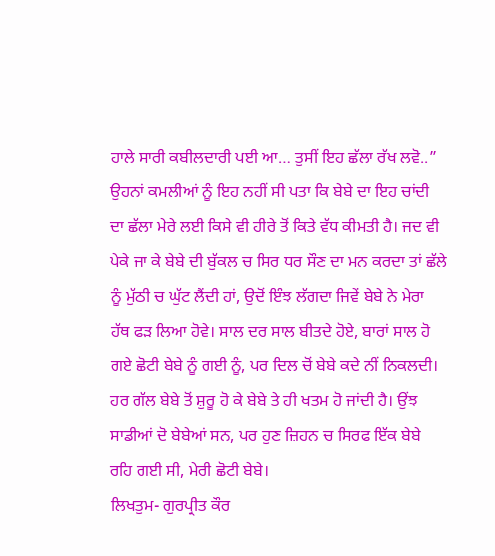ਹਾਲੇ ਸਾਰੀ ਕਬੀਲਦਾਰੀ ਪਈ ਆ… ਤੁਸੀਂ ਇਹ ਛੱਲਾ ਰੱਖ ਲਵੋ..”
ਉਹਨਾਂ ਕਮਲੀਆਂ ਨੂੰ ਇਹ ਨਹੀਂ ਸੀ ਪਤਾ ਕਿ ਬੇਬੇ ਦਾ ਇਹ ਚਾਂਦੀ ਦਾ ਛੱਲਾ ਮੇਰੇ ਲਈ ਕਿਸੇ ਵੀ ਹੀਰੇ ਤੋਂ ਕਿਤੇ ਵੱਧ ਕੀਮਤੀ ਹੈ। ਜਦ ਵੀ ਪੇਕੇ ਜਾ ਕੇ ਬੇਬੇ ਦੀ ਬੁੱਕਲ ਚ ਸਿਰ ਧਰ ਸੌਣ ਦਾ ਮਨ ਕਰਦਾ ਤਾਂ ਛੱਲੇ ਨੂੰ ਮੁੱਠੀ ਚ ਘੁੱਟ ਲੈਂਦੀ ਹਾਂ, ਉਦੋਂ ਇੰਝ ਲੱਗਦਾ ਜਿਵੇਂ ਬੇਬੇ ਨੇ ਮੇਰਾ ਹੱਥ ਫੜ ਲਿਆ ਹੋਵੇ। ਸਾਲ ਦਰ ਸਾਲ ਬੀਤਦੇ ਹੋਏ, ਬਾਰਾਂ ਸਾਲ ਹੋ ਗਏ ਛੋਟੀ ਬੇਬੇ ਨੂੰ ਗਈ ਨੂੰ, ਪਰ ਦਿਲ ਚੋਂ ਬੇਬੇ ਕਦੇ ਨੀਂ ਨਿਕਲਦੀ। ਹਰ ਗੱਲ ਬੇਬੇ ਤੋਂ ਸ਼ੁਰੂ ਹੋ ਕੇ ਬੇਬੇ ਤੇ ਹੀ ਖਤਮ ਹੋ ਜਾਂਦੀ ਹੈ। ਉਂਝ ਸਾਡੀਆਂ ਦੋ ਬੇਬੇਆਂ ਸਨ, ਪਰ ਹੁਣ ਜ਼ਿਹਨ ਚ ਸਿਰਫ ਇੱਕ ਬੇਬੇ ਰਹਿ ਗਈ ਸੀ, ਮੇਰੀ ਛੋਟੀ ਬੇਬੇ।
ਲਿਖਤੁਮ- ਗੁਰਪ੍ਰੀਤ ਕੌਰ